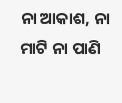ନା ଆକାଶ, ନା ମାଟି ନା ପାଣି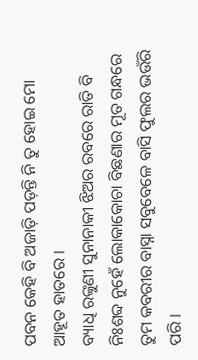ପବନ କେହି ବି ଅଜାଡ଼ି ପଡ଼ନ୍ତି ନି ତୁ ହୋଇ ମୋ ଆହୂତ ହାତରେ ।
ବ୍ୟାଧି ରଙ୍କୁଣୀ ସୁନାନାକୀ ଝିଅର ରବରେ ରାତି ବି ନିଃଶବ୍ଦ ନୁହେଁ ଲୋକାକୋଚା ବିଛଣାର ମୂତ ଗନ୍ଧରେ ତୁମ କବରୀର ବାସ୍ନା ସବୁବେଳେ ବାସି ଫୁଲର ଭଉଁରି ପରି ।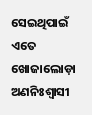ସେଇଥିପାଇଁ ଏତେ ଖୋଜାଲୋଡ଼ା ଅଣନିଃଶ୍ୱାସୀ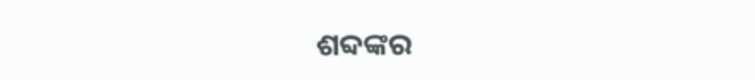ଶବ୍ଦଙ୍କର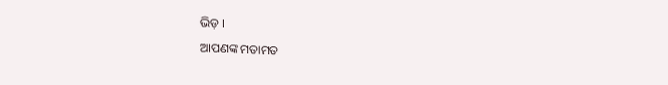ଭିଡ଼ ।
ଆପଣଙ୍କ ମତାମତ